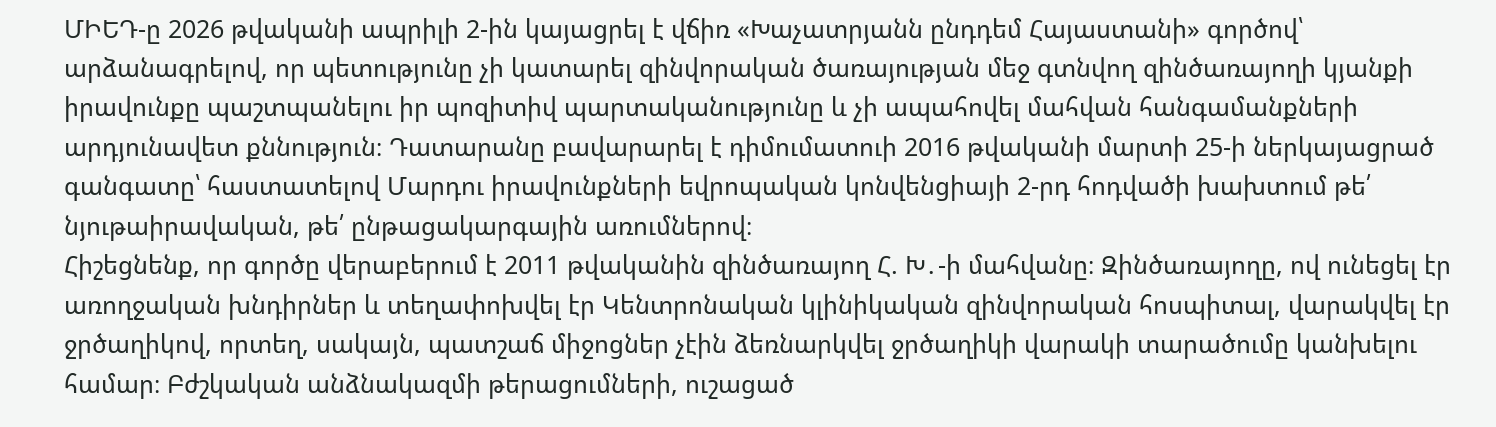ՄԻԵԴ-ը 2026 թվականի ապրիլի 2-ին կայացրել է վճիռ «Խաչատրյանն ընդդեմ Հայաստանի» գործով՝ արձանագրելով, որ պետությունը չի կատարել զինվորական ծառայության մեջ գտնվող զինծառայողի կյանքի իրավունքը պաշտպանելու իր պոզիտիվ պարտականությունը և չի ապահովել մահվան հանգամանքների արդյունավետ քննություն։ Դատարանը բավարարել է դիմումատուի 2016 թվականի մարտի 25-ի ներկայացրած գանգատը՝ հաստատելով Մարդու իրավունքների եվրոպական կոնվենցիայի 2-րդ հոդվածի խախտում թե՛ նյութաիրավական, թե՛ ընթացակարգային առումներով։
Հիշեցնենք, որ գործը վերաբերում է 2011 թվականին զինծառայող Հ. Խ․-ի մահվանը։ Զինծառայողը, ով ունեցել էր առողջական խնդիրներ և տեղափոխվել էր Կենտրոնական կլինիկական զինվորական հոսպիտալ, վարակվել էր ջրծաղիկով, որտեղ, սակայն, պատշաճ միջոցներ չէին ձեռնարկվել ջրծաղիկի վարակի տարածումը կանխելու համար։ Բժշկական անձնակազմի թերացումների, ուշացած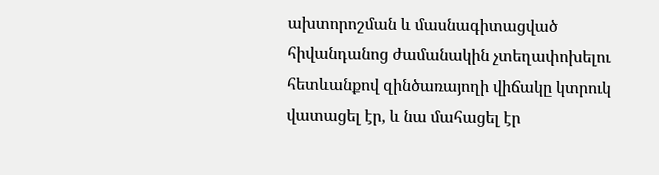ախտորոշման և մասնագիտացված հիվանդանոց ժամանակին չտեղափոխելու հետևանքով զինծառայողի վիճակը կտրուկ վատացել էր, և նա մահացել էր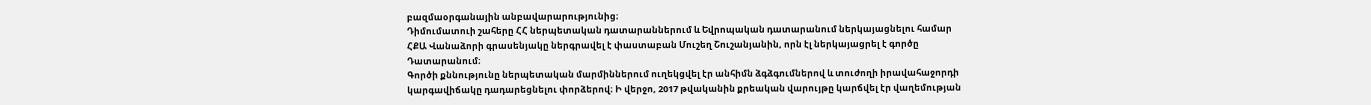բազմաօրգանային անբավարարությունից։
Դիմումատուի շահերը ՀՀ ներպետական դատարաններում և Եվրոպական դատարանում ներկայացնելու համար ՀՔԱ Վանաձորի գրասենյակը ներգրավել է փաստաբան Մուշեղ Շուշանյանին, որն էլ ներկայացրել է գործը Դատարանում։
Գործի քննությունը ներպետական մարմիններում ուղեկցվել էր անհիմն ձգձգումներով և տուժողի իրավահաջորդի կարգավիճակը դադարեցնելու փորձերով։ Ի վերջո, 2017 թվականին քրեական վարույթը կարճվել էր վաղեմության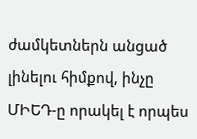ժամկետներն անցած լինելու հիմքով, ինչը ՄԻԵԴ-ը որակել է որպես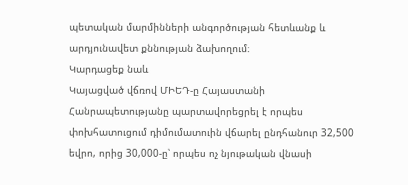պետական մարմինների անգործության հետևանք և արդյունավետ քննության ձախողում։
Կարդացեք նաև
Կայացված վճռով ՄԻԵԴ-ը Հայաստանի Հանրապետությանը պարտավորեցրել է որպես փոխհատուցում դիմումատուին վճարել ընդհանուր 32,500 եվրո, որից 30,000-ը՝ որպես ոչ նյութական վնասի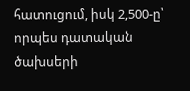հատուցում, իսկ 2,500-ը՝ որպես դատական ծախսերի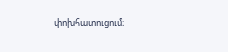փոխհատուցում։